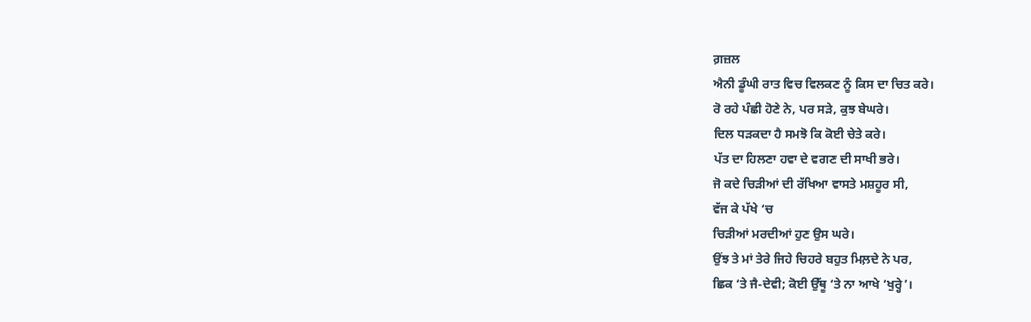ਗ਼ਜ਼ਲ
ਐਨੀ ਡੂੰਘੀ ਰਾਤ ਵਿਚ ਵਿਲਕਣ ਨੂੰ ਕਿਸ ਦਾ ਚਿਤ ਕਰੇ।
ਰੋ ਰਹੇ ਪੰਛੀ ਹੋਣੇ ਨੇ, ਪਰ ਸੜੇ, ਕੁਝ ਬੇਘਰੇ।
ਦਿਲ ਧੜਕਦਾ ਹੈ ਸਮਝੋ ਕਿ ਕੋਈ ਚੇਤੇ ਕਰੇ।
ਪੱਤ ਦਾ ਹਿਲਣਾ ਹਵਾ ਦੇ ਵਗਣ ਦੀ ਸਾਖੀ ਭਰੇ।
ਜੋ ਕਦੇ ਚਿੜੀਆਂ ਦੀ ਰੱਖਿਆ ਵਾਸਤੇ ਮਸ਼ਹੂਰ ਸੀ,
ਵੱਜ ਕੇ ਪੱਖੇ ‘ਚ
ਚਿੜੀਆਂ ਮਰਦੀਆਂ ਹੁਣ ਉਸ ਘਰੇ।
ਉਂਝ ਤੇ ਮਾਂ ਤੇਰੇ ਜਿਹੇ ਚਿਹਰੇ ਬਹੁਤ ਮਿਲ਼ਦੇ ਨੇ ਪਰ,
ਛਿਕ ‘ਤੇ ਜੈ-ਦੇਵੀ; ਕੋਈ ਉੱਥੂ ‘ਤੇ ਨਾ ਆਖੇ ‘ਖੁਰ੍ਹੇ’।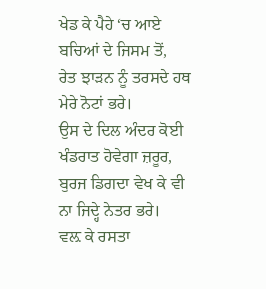ਖੇਡ ਕੇ ਪੈਹੇ ‘ਚ ਆਏ
ਬਚਿਆਂ ਦੇ ਜਿਸਮ ਤੋਂ,
ਰੇਤ ਝਾੜਨ ਨੂੰ ਤਰਸਦੇ ਹਥ ਮੇਰੇ ਨੋਟਾਂ ਭਰੇ।
ਉਸ ਦੇ ਦਿਲ ਅੰਦਰ ਕੋਈ ਖੰਡਰਾਤ ਹੋਵੇਗਾ ਜ਼ਰੂਰ,
ਬੁਰਜ ਡਿਗਦਾ ਵੇਖ ਕੇ ਵੀ ਨਾ ਜਿਦ੍ਹੇ ਨੇਤਰ ਭਰੇ।
ਵਲ਼ ਕੇ ਰਸਤਾ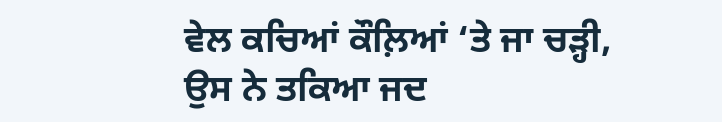ਵੇਲ ਕਚਿਆਂ ਕੌਲ਼ਿਆਂ ‘ਤੇ ਜਾ ਚੜ੍ਹੀ,
ਉਸ ਨੇ ਤਕਿਆ ਜਦ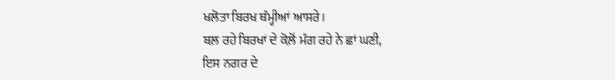ਖਲੋਤਾ ਬਿਰਖ ਥੰਮ੍ਹੀਆਂ ਆਸਰੇ।
ਬਲ਼ ਰਹੇ ਬਿਰਖਾਂ ਦੇ ਕੋਲ਼ੋਂ ਮੰਗ ਰਹੇ ਨੇ ਛਾਂ ਘਣੀ,
ਇਸ ਨਗਰ ਦੇ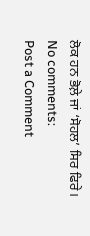ਲੋਕ ਹਨ ਭੋਲ਼ੇ ਜਾਂ ‘ਸੋਹਲ’ ਸਿਰ ਫਿਰੇ।
No comments:
Post a Comment